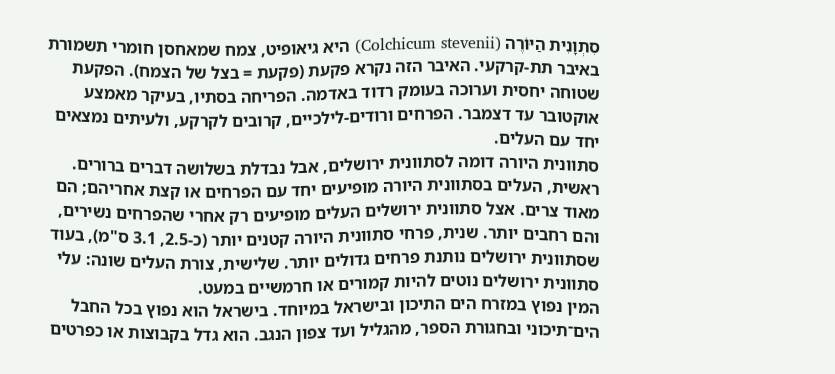סִתְוָנִית הַיּוֹרֶה (Colchicum stevenii) היא גיאופיט, צמח שמאחסן חומרי תשמורת באיבר תת-קרקעי. האיבר הזה נקרא פקעת (פקעת = בצל של הצמח). הפקעת שטוחה יחסית וערוכה בעומק רדוד באדמה. הפריחה בסתיו, בעיקר מאמצע אוקטובר עד דצמבר. הפרחים ורודים-לילכיים, קרובים לקרקע, ולעיתים נמצאים יחד עם העלים.
סתוונית היורה דומה לסתוונית ירושלים, אבל נבדלת בשלושה דברים ברורים. ראשית, העלים בסתוונית היורה מופיעים יחד עם הפרחים או קצת אחריהם; הם מאוד צרים. אצל סתוונית ירושלים העלים מופיעים רק אחרי שהפרחים נשירים, והם רחבים יותר. שנית, פרחי סתוונית היורה קטנים יותר (כ-2.5, 3.1 ס"מ), בעוד שסתוונית ירושלים נותנת פרחים גדולים יותר. שלישית, צורת העלים שונה: עלי סתוונית ירושלים נוטים להיות קמורים או חרמשיים במעט.
המין נפוץ במזרח הים התיכון ובישראל במיוחד. בישראל הוא נפוץ בכל החבל הים־תיכוני ובחגורת הספר, מהגליל ועד צפון הנגב. הוא גדל בקבוצות או כפרטים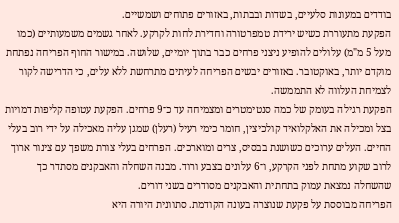בודדים במעונות סלעיים, בשדות ובבתות, באזורים פתוחים ושמשיים.
הפקעת מתעוררת כשיש ירידת טמפרטורה וחדירת לחות לקרקע. לאחר גשמים משמעותיים (כמו מעל 5 מ"מ) עלולים להופיע ניצני פרחים כבר בתוך יומיים, שלושה. במישור החוף הפריחה נפתחת מוקדם יותר, באוקטובר. באזורים יבשים הפריחה לעיתים מתרחשת ללא עלים, כי הדרישה לקור לצמיחת העלווה לא התממשה.
הפקעת רגילה בעומק של כמה סנטימטרים ומצמיחה עד כ־9 פרחים. הפקעת עטופה קליפות דמויות בצל ומכילה את האלקלואיד קולכיצין, חומר כימי רעיל (רעלן) שמגן עליה מאכילה על ידי רוב בעלי החיים. העלים ערוכים כשושנת בבסיס, צרים ומוארכים. הפרחים בעלי צורת משפך עם צינור ארוך לרוב שקוע מתחת לפני הקרקע, ו־6 עלונים בצבע ורוד. מבנה השחלה והאבקנים מסתדר כך שהשחלה נמצאת עמוק בתחתית והאבקנים מסודרים בשני דורים.
הפריחה מבוססת על פקעת שנוצרה בעונה הקודמת. סתוונית היורה היא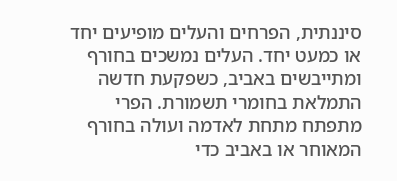סיננתית, הפרחים והעלים מופיעים יחד או כמעט יחד. העלים נמשכים בחורף ומתייבשים באביב, כשפקעת חדשה התמלאת בחומרי תשמורת. הפרי מתפתח מתחת לאדמה ועולה בחורף המאוחר או באביב כדי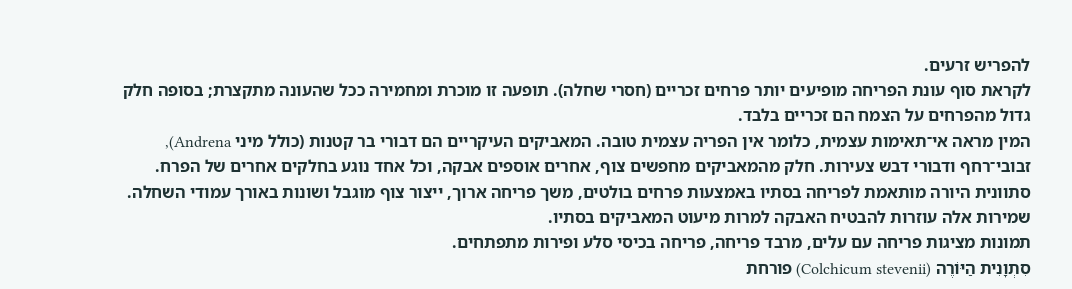להפריש זרעים.
לקראת סוף עונת הפריחה מופיעים יותר פרחים זכריים (חסרי שחלה). תופעה זו מוכרת ומחמירה ככל שהעונה מתקצרת; בסופה חלק גדול מהפרחים על הצמח הם זכריים בלבד.
המין מראה אי־תאימות עצמית, כלומר אין הפריה עצמית טובה. המאביקים העיקריים הם דבורי בר קטנות (כולל מיני Andrena), זבובי־רחף ודבורי דבש צעירות. חלק מהמאביקים מחפשים צוף, אחרים אוספים אבקה, וכל אחד נוגע בחלקים אחרים של הפרח.
סתוונית היורה מותאמת לפריחה בסתיו באמצעות פרחים בולטים, משך פריחה ארוך, ייצור צוף מוגבל ושונות באורך עמודי השחלה. שמירות אלה עוזרות להבטיח האבקה למרות מיעוט המאביקים בסתיו.
תמונות מציגות פריחה עם עלים, מרבד פריחה, פריחה בכיסי סלע ופירות מתפתחים.
סִתְוָנִית הַיּוֹרֶה (Colchicum stevenii) פורחת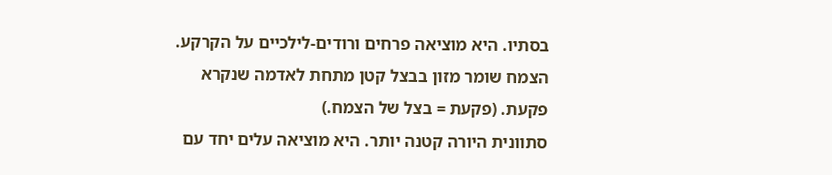בסתיו. היא מוציאה פרחים ורודים-לילכיים על הקרקע. הצמח שומר מזון בבצל קטן מתחת לאדמה שנקרא פקעת. (פקעת = בצל של הצמח.)
סתוונית היורה קטנה יותר. היא מוציאה עלים יחד עם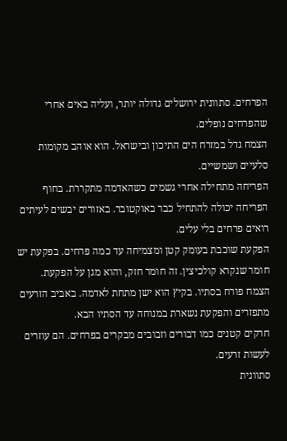הפרחים. סתוונית ירושלים גדולה יותר, ועליה באים אחרי שהפרחים נופלים.
הצמח גדל במזרח הים התיכון ובישראל. הוא אוהב מקומות סלעיים ושמשיים.
הפריחה מתחילה אחרי גשמים כשהאדמה מתקררת. בחוף הפריחה יכולה להתחיל כבר באוקטובר. באזורים יבשים לעיתים רואים פרחים בלי עלים.
הפקעת שוכבת בעומק קטן ומצמיחה עד כמה פרחים. בפקעת יש חומר שנקרא קולכיצין. זה חומר חזק, והוא מגן על הפקעת.
הצמח פורח בסתיו. בקיץ הוא ישן מתחת לאדמה. באביב הזרעים מתפזרים והפקעת נשארת במנוחה עד הסתיו הבא.
חרקים קטנים כמו דבורים וזבובים מבקרים בפרחים. הם עוזרים לעשות זרעים.
סתוונית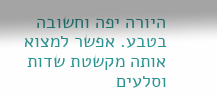היורה יפה וחשובה בטבע. אפשר למצוא אותה מקשטת שדות וסלעים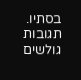בסתיו.
תגובות גולשים